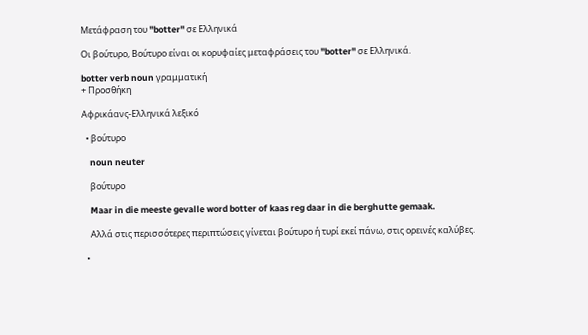Μετάφραση του "botter" σε Ελληνικά

Οι βούτυρο, Βούτυρο είναι οι κορυφαίες μεταφράσεις του "botter" σε Ελληνικά.

botter verb noun γραμματική
+ Προσθήκη

Αφρικάανς-Ελληνικά λεξικό

  • βούτυρο

    noun neuter

    βούτυρο

    Maar in die meeste gevalle word botter of kaas reg daar in die berghutte gemaak.

    Αλλά στις περισσότερες περιπτώσεις γίνεται βούτυρο ή τυρί εκεί πάνω, στις ορεινές καλύβες.

  •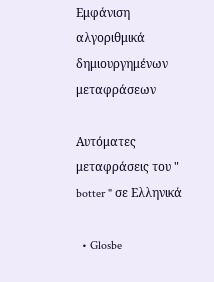Εμφάνιση αλγοριθμικά δημιουργημένων μεταφράσεων

Αυτόματες μεταφράσεις του " botter " σε Ελληνικά

  • Glosbe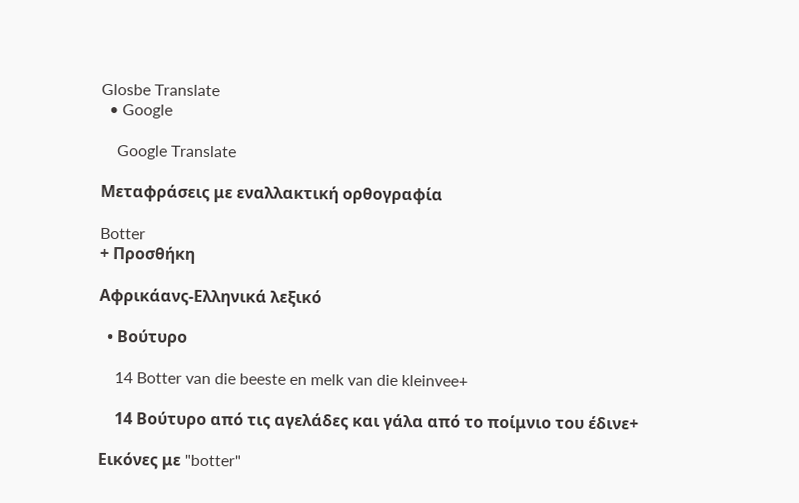Glosbe Translate
  • Google

    Google Translate

Μεταφράσεις με εναλλακτική ορθογραφία

Botter
+ Προσθήκη

Αφρικάανς-Ελληνικά λεξικό

  • Βούτυρο

    14 Botter van die beeste en melk van die kleinvee+

    14 Βούτυρο από τις αγελάδες και γάλα από το ποίμνιο του έδινε+

Εικόνες με "botter"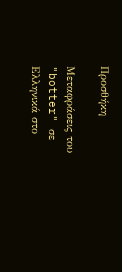Προσθήκη

Μεταφράσεις του "botter" σε Ελληνικά στο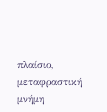πλαίσιο, μεταφραστική μνήμη